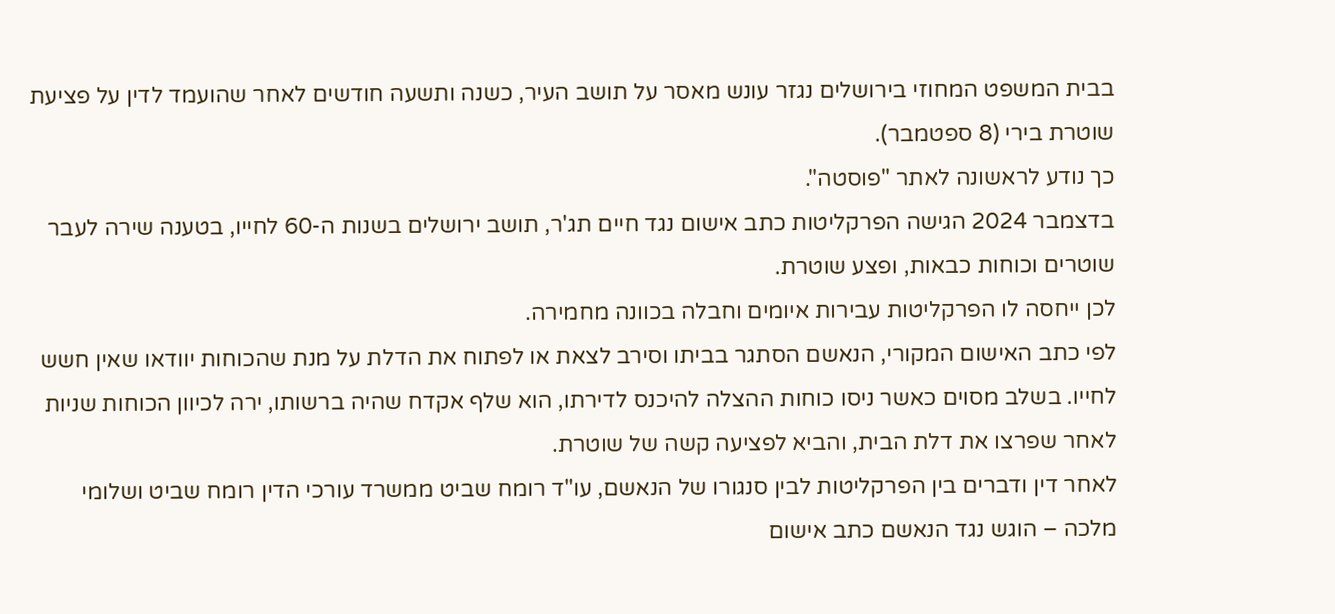בבית המשפט המחוזי בירושלים נגזר עונש מאסר על תושב העיר, כשנה ותשעה חודשים לאחר שהועמד לדין על פציעת שוטרת בירי (8 ספטמבר).
כך נודע לראשונה לאתר "פוסטה".
בדצמבר 2024 הגישה הפרקליטות כתב אישום נגד חיים תג'ר, תושב ירושלים בשנות ה-60 לחייו, בטענה שירה לעבר שוטרים וכוחות כבאות, ופצע שוטרת.
לכן ייחסה לו הפרקליטות עבירות איומים וחבלה בכוונה מחמירה.
לפי כתב האישום המקורי, הנאשם הסתגר בביתו וסירב לצאת או לפתוח את הדלת על מנת שהכוחות יוודאו שאין חשש לחייו. בשלב מסוים כאשר ניסו כוחות ההצלה להיכנס לדירתו, הוא שלף אקדח שהיה ברשותו, ירה לכיוון הכוחות שניות לאחר שפרצו את דלת הבית, והביא לפציעה קשה של שוטרת.
לאחר דין ודברים בין הפרקליטות לבין סנגורו של הנאשם, עו"ד רומח שביט ממשרד עורכי הדין רומח שביט ושלומי מלכה – הוגש נגד הנאשם כתב אישום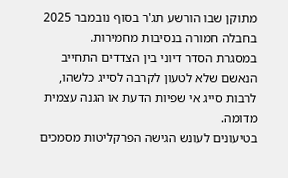מתוקן שבו הורשע תג'ר בסוף נובמבר 2025 בחבלה חמורה בנסיבות מחמירות.
במסגרת הסדר דיוני בין הצדדים התחייב הנאשם שלא לטעון לקרבה לסייג כלשהו, לרבות סייג אי שפיות הדעת או הגנה עצמית מדומה.
בטיעונים לעונש הגישה הפרקליטות מסמכים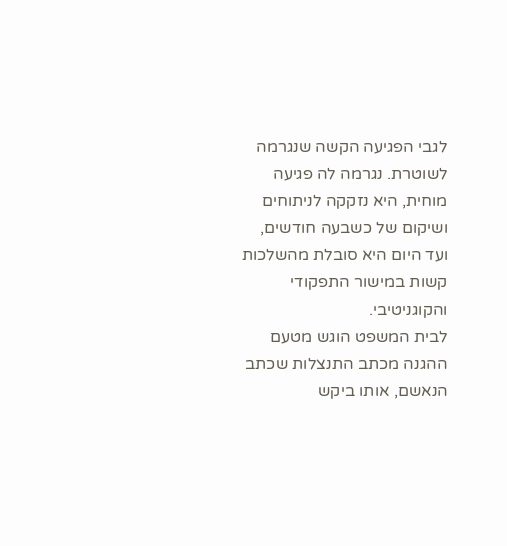לגבי הפגיעה הקשה שנגרמה לשוטרת. נגרמה לה פגיעה מוחית, היא נזקקה לניתוחים ושיקום של כשבעה חודשים, ועד היום היא סובלת מהשלכות קשות במישור התפקודי והקוגניטיבי.
לבית המשפט הוגש מטעם ההגנה מכתב התנצלות שכתב הנאשם, אותו ביקש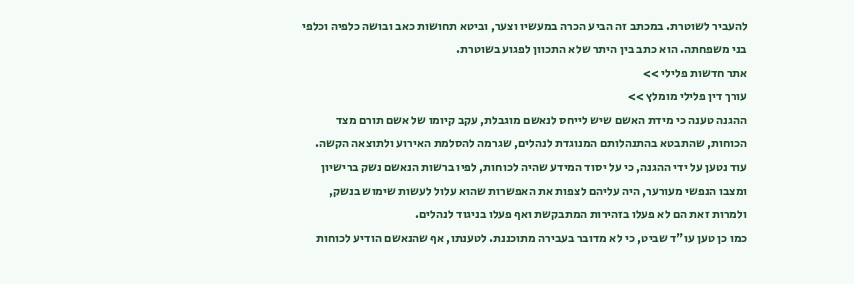להעביר לשוטרת. במכתב זה הביע הכרה במעשיו וצער, וביטא תחושות כאב ובושה כלפיה וכלפי בני משפחתה. הוא כתב בין היתר שלא התכוון לפגוע בשוטרת.
אתר חדשות פלילי >>
עורך דין פלילי מומלץ >>
ההגנה טענה כי מידת האשם שיש לייחס לנאשם מוגבלת, עקב קיומו של אשם תורם מצד הכוחות, שהתבטא בהתנהלותם המנוגדת לנהלים, שגרמה להסלמת האירוע ולתוצאה הקשה.
עוד נטען על ידי ההגנה, כי על יסוד המידע שהיה לכוחות, לפיו ברשות הנאשם נשק ברישיון ומצבו הנפשי מעורער, היה עליהם לצפות את האפשרות שהוא עלול לעשות שימוש בנשק, ולמרות זאת הם לא פעלו בזהירות המתבקשת ואף פעלו בניגוד לנהלים.
כמו כן טען עו"ד שביט, כי לא מדובר בעבירה מתוכננת. לטענתו, אף שהנאשם הודיע לכוחות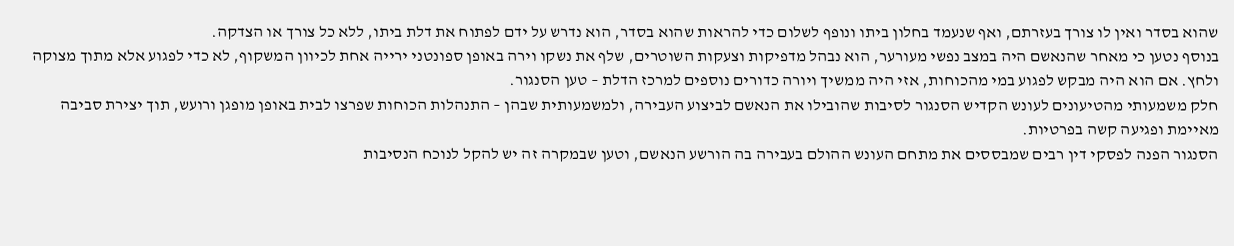שהוא בסדר ואין לו צורך בעזרתם, ואף שנעמד בחלון ביתו ונופף לשלום כדי להראות שהוא בסדר, הוא נדרש על ידם לפתוח את דלת ביתו, ללא כל צורך או הצדקה.
בנוסף נטען כי מאחר שהנאשם היה במצב נפשי מעורער, הוא נבהל מדפיקות וצעקות השוטרים, שלף את נשקו וירה באופן ספונטני ירייה אחת לכיוון המשקוף, לא כדי לפגוע אלא מתוך מצוקה ולחץ. אם הוא היה מבקש לפגוע במי מהכוחות, אזי היה ממשיך ויורה כדורים נוספים למרכז הדלת – טען הסנגור.
חלק משמעותי מהטיעונים לעונש הקדיש הסנגור לסיבות שהובילו את הנאשם לביצוע העבירה, ולמשמעותית שבהן – התנהלות הכוחות שפרצו לבית באופן מופגן ורועש, תוך יצירת סביבה מאיימת ופגיעה קשה בפרטיות.
הסנגור הפנה לפסקי דין רבים שמבססים את מתחם העונש ההולם בעבירה בה הורשע הנאשם, וטען שבמקרה זה יש להקל לנוכח הנסיבות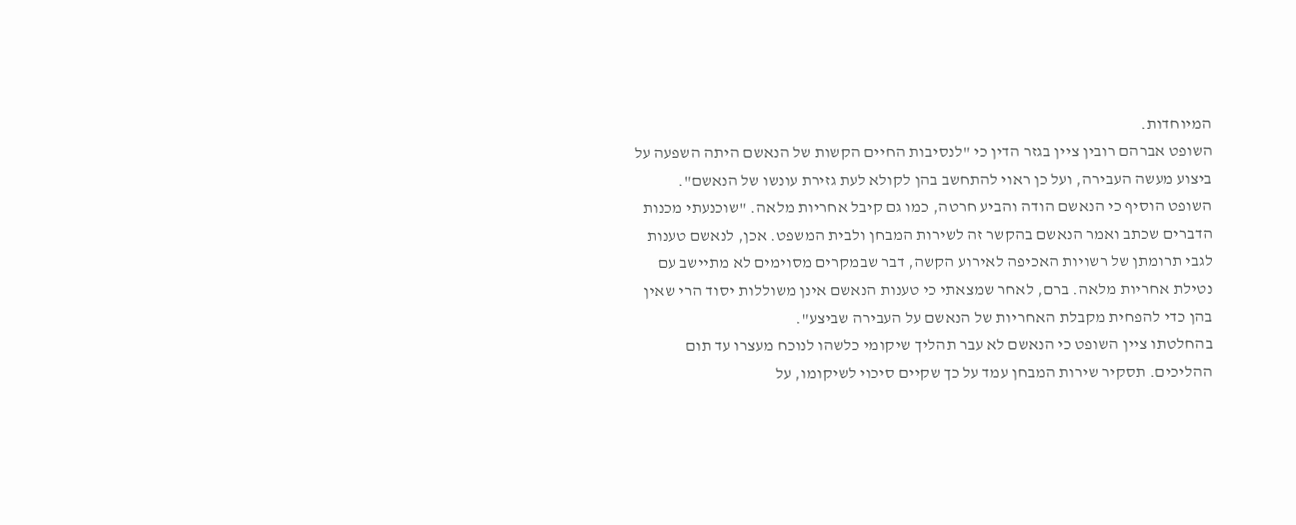המיוחדות.
השופט אברהם רובין ציין בגזר הדין כי "לנסיבות החיים הקשות של הנאשם היתה השפעה על ביצוע מעשה העבירה, ועל כן ראוי להתחשב בהן לקולא לעת גזירת עונשו של הנאשם".
השופט הוסיף כי הנאשם הודה והביע חרטה, כמו גם קיבל אחריות מלאה. "שוכנעתי מכנות הדברים שכתב ואמר הנאשם בהקשר זה לשירות המבחן ולבית המשפט. אכן, לנאשם טענות לגבי תרומתן של רשויות האכיפה לאירוע הקשה, דבר שבמקרים מסוימים לא מתיישב עם נטילת אחריות מלאה. ברם, לאחר שמצאתי כי טענות הנאשם אינן משוללות יסוד הרי שאין בהן כדי להפחית מקבלת האחריות של הנאשם על העבירה שביצע".
בהחלטתו ציין השופט כי הנאשם לא עבר תהליך שיקומי כלשהו לנוכח מעצרו עד תום ההליכים. תסקיר שירות המבחן עמד על כך שקיים סיכוי לשיקומו, על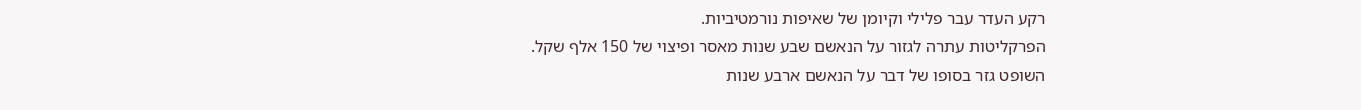רקע העדר עבר פלילי וקיומן של שאיפות נורמטיביות.
הפרקליטות עתרה לגזור על הנאשם שבע שנות מאסר ופיצוי של 150 אלף שקל.
השופט גזר בסופו של דבר על הנאשם ארבע שנות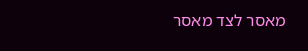מאסר לצד מאסר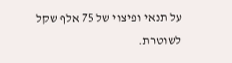על תנאי ופיצוי של 75 אלף שקל לשוטרת.